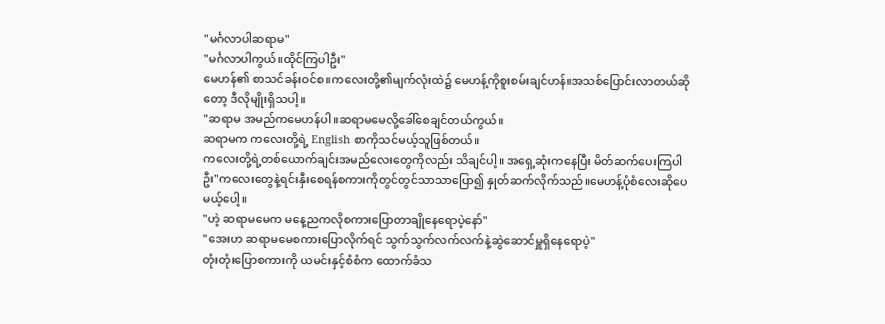"မင်္ဂလာပါဆရာမ"
"မင်္ဂလာပါကွယ်။ထိုင်ကြပါဦး"
မေဟန်၏ စာသင်ခန်းဝင်စ။ကလေးတို့၏မျက်လုံးထဲ၌ မေဟန့်ကိုစူးစမ်းချင်ဟန်။အသစ်ပြောင်းလာတယ်ဆိုတော့ ဒီလိုမျိုးရှိသပါ့။
"ဆရာမ အမည်ကမေဟန်ပါ။ဆရာမမေလို့ခေါ်စေချင်တယ်ကွယ်။
ဆရာမက ကလေးတို့ရဲ့ English စာကိုသင်မယ့်သူဖြစ်တယ်။
ကလေးတို့ရဲ့တစ်ယောက်ချင်းအမည်လေးတွေကိုလည်း သိချင်ပါ့။ အရှေ့ဆုံးကနေပြီး မိတ်ဆက်ပေးကြပါဦး"ကလေးတွေနဲ့ရင်းနှီးစေရန်စကားကိုတွင်တွင်သာသာပြော၍ နှုတ်ဆက်လိုက်သည်။မေဟန့်ပုံစံလေးဆိုပေမယ့်ပေါ့။
"ဟဲ့ ဆရာမမေက မနေ့ညကလိုစကားပြောတာချိုနေရောပဲ့နော်"
"အေးဟ ဆရာမမေစကားပြောလိုက်ရင် သွက်သွက်လက်လက်နဲ့ဆွဲဆောင်မှူရှိနေရောပဲ့"
တုံးတုံးပြောစကားကို ယမင်းနှင့်စံစံက ထောက်ခံသ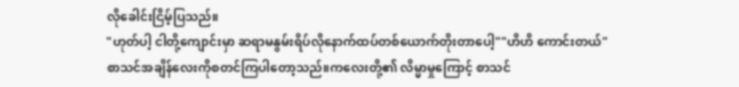လိုခေါင်းငြိမ့်ပြသည်။
"ဟုတ်ပါ့ ငါတို့ကျောင်းမှာ ဆရာမနွမ်းရိပ်လိုနောက်ထပ်တစ်ယောက်တိုးတာပေါ့""ဟိဟိ ကောင်းတယ်"
စာသင်အချိန်လေးကိုစတင်ကြပါတော့သည်။ကလေးတို့၏ လိမ္မာမှုကြောင့် စာသင်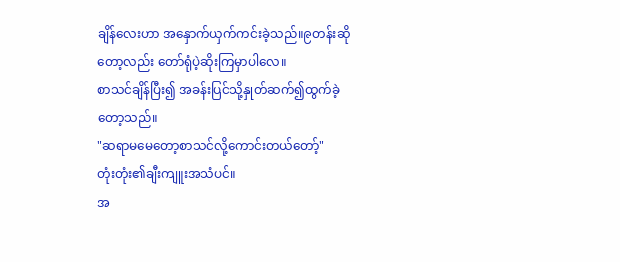ချိန်လေးဟာ အနှောက်ယှက်ကင်းခဲ့သည်။၉တန်းဆိုတော့လည်း တော်ရုံပဲ့ဆိုးကြမှာပါလေ။
စာသင်ချိန်ပြီး၍ အခန်းပြင်သို့နှုတ်ဆက်၍ထွက်ခဲ့တော့သည်။
"ဆရာမမေတော့စာသင်လို့ကောင်းတယ်တော့်"
တုံးတုံး၏ချီးကျူးအသံပင်။
အ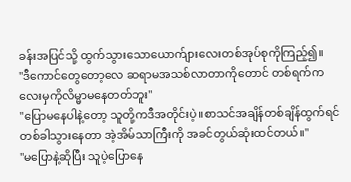ခန်းအပြင်သို့ ထွက်သွားသောယောက်ျားလေးတစ်အုပ်စုကိုကြည့်၍။
"ဒီကောင်တွေတော့လေ ဆရာမအသစ်လာတာကိုတောင် တစ်ရက်ကလေးမှကိုလိမ္မာမနေတတ်ဘူး"
"ပြောမနေပါနဲ့တော့ သူတို့ကဒီအတိုင်းပဲ့။စာသင်အချိန်တစ်ချိန်ထွက်ရင် တစ်ခါသွားနေတာ အဲ့အိမ်သာကြီးကို အခင်တွယ်ဆုံးထင်တယ်။"
"မပြောနဲ့ဆိုပြီး သူပဲ့ပြောနေ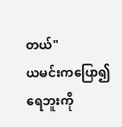တယ်"
ယမင်းကပြော၍ ရေဘူးကို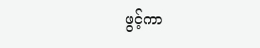ဖွင့်ကာ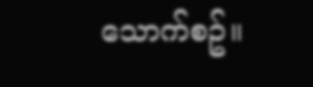သောက်စဥ်။